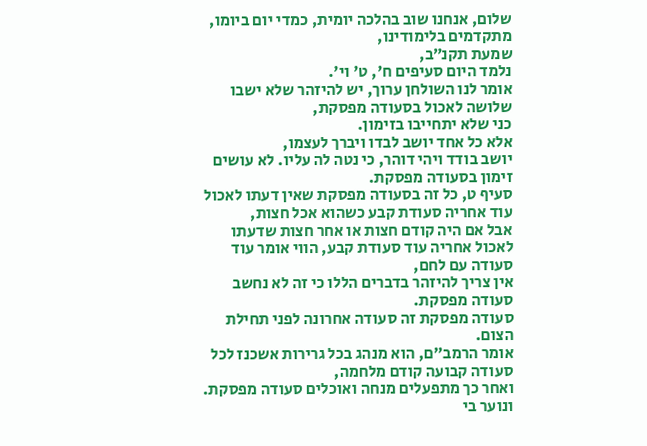שלום, אנחנו שוב בהלכה יומית, כמדי יום ביומו,
מתקדמים בלימודינו,
שמעת תקנ״ב,
נלמד היום סעיפים ח', ט' וי'.
אומר לנו השולחן ערוך, יש להיזהר שלא ישבו שלושה לאכול בסעודה מפסקת,
כני שלא יתחייבו בזימון.
אלא כל אחד יושב לבדו ויברך לעצמו,
יושב בודד ויהי דוהר, כי נטה לה עליו. לא עושים זימון בסעודה מפסקת.
סעיף ט, כל זה בסעודה מפסקת שאין דעתו לאכול עוד אחריה סעודת קבע כשהוא אכל חצות,
אבל אם היה קודם חצות או אחר חצות שדעתו לאכול אחריה עוד סעודת קבע, הווי אומר עוד
סעודה עם לחם,
אין צריך להיזהר בדברים הללו כי זה לא נחשב סעודה מפסקת.
סעודה מפסקת זה סעודה אחרונה לפני תחילת הצום.
אומר הרמב״ם, הוא מנהג בכל גרירות אשכנז לכל סעודה קבועה קודם מלחמה,
ואחר כך מתפעלים מנחה ואוכלים סעודה מפסקת.
ונוער בי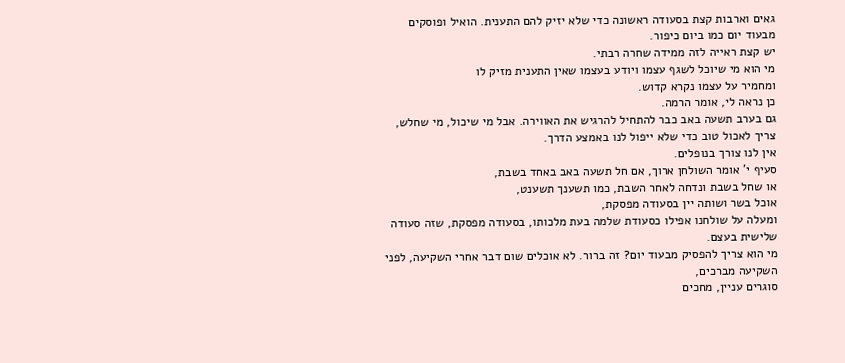גאים וארבות קצת בסעודה ראשונה כדי שלא יזיק להם התענית. הואיל ופוסקים מבעוד יום כמו ביום כיפור.
יש קצת ראייה לזה ממידה שחרה רבתי.
מי הוא מי שיוכל לשגף עצמו ויודע בעצמו שאין התענית מזיק לו
ומחמיר על עצמו נקרא קדוש.
כן נראה לי, אומר הרמה.
גם בערב תשעה באב כבר להתחיל להרגיש את האווירה. אבל מי שיכול, מי שחלש,
צריך לאכול טוב כדי שלא ייפול לנו באמצע הדרך.
אין לנו צורך בנופלים.
סעיף י' אומר השולחן ארוך, אם חל תשעה באב באחד בשבת,
או שחל בשבת ונדחה לאחר השבת, כמו תשענך תשענט,
אוכל בשר ושותה יין בסעודה מפסקת,
ומעלה על שולחנו אפילו כסעודת שלמה בעת מלכותו, בסעודה מפסקת, שזה סעודה שלישית בעצם.
מי הוא צריך להפסיק מבעוד יום? זה ברור. לא אוכלים שום דבר אחרי השקיעה, לפני השקיעה מברכים,
סוגרים עניין, מחכים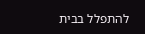להתפלל בבית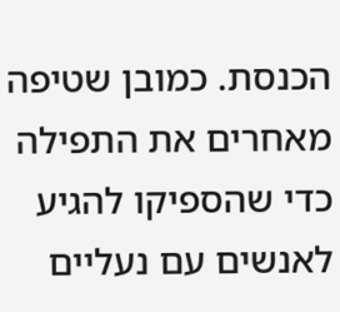הכנסת. כמובן שטיפה מאחרים את התפילה כדי שהספיקו להגיע לאנשים עם נעליים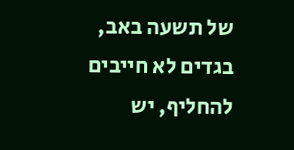של תשעה באב,
בגדים לא חייבים להחליף, יש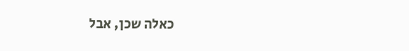כאלה שכן, אבל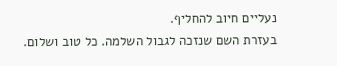נעליים חיוב להחליף.
בעזרת השם שנזכה לגבול השלמה. כל טוב ושלום.